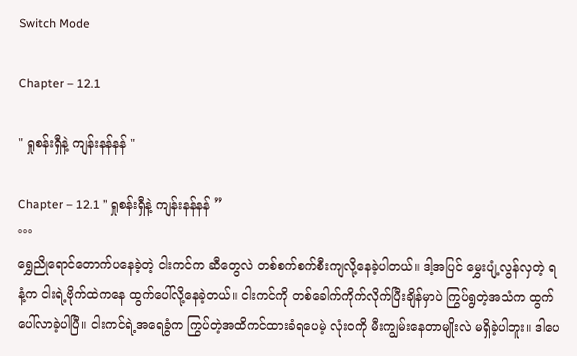Switch Mode

Chapter – 12.1

" ရှုစန်းရှီနဲ့ ကျန်းနန်နန် "

Chapter – 12.1 ” ရှုစန်းရှီနဲ့ ကျန်းနန်နန် ”
°°°
ရွှေညိုရောင်တောက်ပနေခဲ့တဲ့ ငါးကင်က ဆီတွေလဲ တစ်စက်စက်စီးကျလို့နေခဲ့ပါတယ်။ ဒါ့အပြင် မွှေးပျံ့လွန်လှတဲ့ ရနံ့က ငါးရဲ့ဗိုက်ထဲကနေ ထွက်ပေါ်လို့နေခဲ့တယ်။ ငါးကင်ကို တစ်ခေါက်ကိုက်လိုက်ပြီးချိန်မှာပဲ ကြွပ်ရွတဲ့အသံက ထွက်ပေါ်လာခဲ့ပါပြီ။ ငါးကင်ရဲ့အရေခွံက ကြွပ်တဲ့အထိကင်ထားခံရပေမဲ့ လုံး၀ကို မီးကျွမ်းနေတာမျိုးလဲ မရှိခဲ့ပါဘူး။ ဒါပေ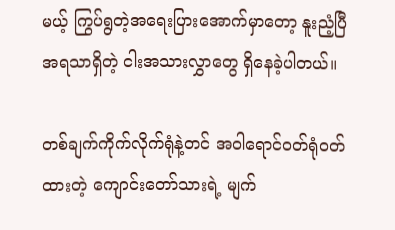မယ့် ကြွပ်ရွတဲ့အရေးပြားအောက်မှာတော့ နူးညံ့ပြီအရသာရှိတဲ့ ငါးအသားလွှာတွေ ရှိနေခဲ့ပါတယ်။

တစ်ချက်ကိုက်လိုက်ရုံနဲ့တင် အ၀ါရောင်၀တ်ရုံ၀တ်ထားတဲ့ ကျောင်းတော်သားရဲ့ မျက်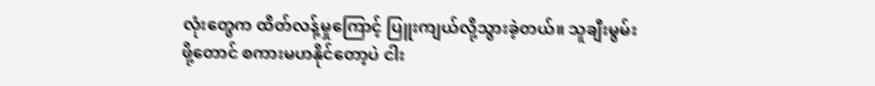လုံးတွေက ထိတ်လန့်မှုကြောင့် ပြူးကျယ်လို့သွားခဲ့တယ်။ သူချီးမွမ်းဖို့တောင် စကားမဟနိုင်တော့ပဲ ငါး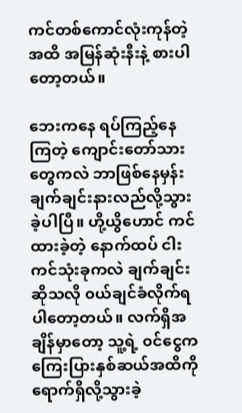ကင်တစ်ကောင်လုံးကုန်တဲ့အထိ အမြန်ဆုံးနီးနဲ့ စားပါတော့တယ်။

ဘေးကနေ ရပ်ကြည့်နေကြတဲ့ ကျောင်းတော်သားတွေကလဲ ဘာဖြစ်နေမှန်း ချက်ချင်းနားလည်လို့သွားခဲ့ပါပြီ။ ဟို့ယွိဟောင် ကင်ထားခဲ့တဲ့ နောက်ထပ် ငါးကင်သုံးခုကလဲ ချက်ချင်းဆိုသလို ၀ယ်ချင်ခံလိုက်ရပါတော့တယ်။ လက်ရှိအချိန်မှာတော့ သူ့ရဲ့ ၀င်ငွေက ကြေးပြားနှစ်ဆယ်အထိကို ရောက်ရှိလို့သွားခဲ့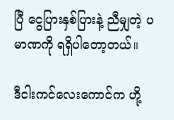ပြီ ငွေပြားနှစ်ပြားနဲ့ ညီမျှတဲ့ ပမာဏကို ရရှိပါတော့တယ်။

ဒီငါးကင်လေးကောင်က ဟို့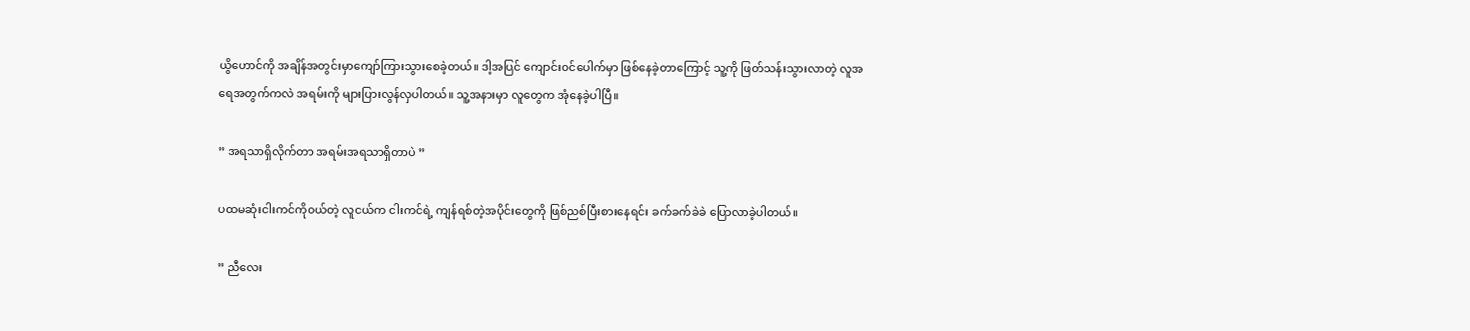ယွိဟောင်ကို အချိန်အတွင်းမှာကျော်ကြားသွားစေခဲ့တယ်။ ဒါ့အပြင် ကျောင်း၀င်ပေါက်မှာ ဖြစ်နေခဲ့တာကြောင့် သူ့ကို ဖြတ်သန်းသွားလာတဲ့ လူအရေအတွက်ကလဲ အရမ်းကို များပြားလွန်လှပါတယ်။ သူ့အနားမှာ လူတွေက အုံနေခဲ့ပါပြီ။

” အရသာရှိလိုက်တာ အရမ်းအရသာရှိတာပဲ ”

ပထမဆုံးငါးကင်ကို၀ယ်တဲ့ လူငယ်က ငါးကင်ရဲ့ ကျန်ရစ်တဲ့အပိုင်းတွေကို ဖြစ်ညစ်ပြီးစားနေရင်း ခက်ခက်ခဲခဲ ပြောလာခဲ့ပါတယ်။

” ညီလေး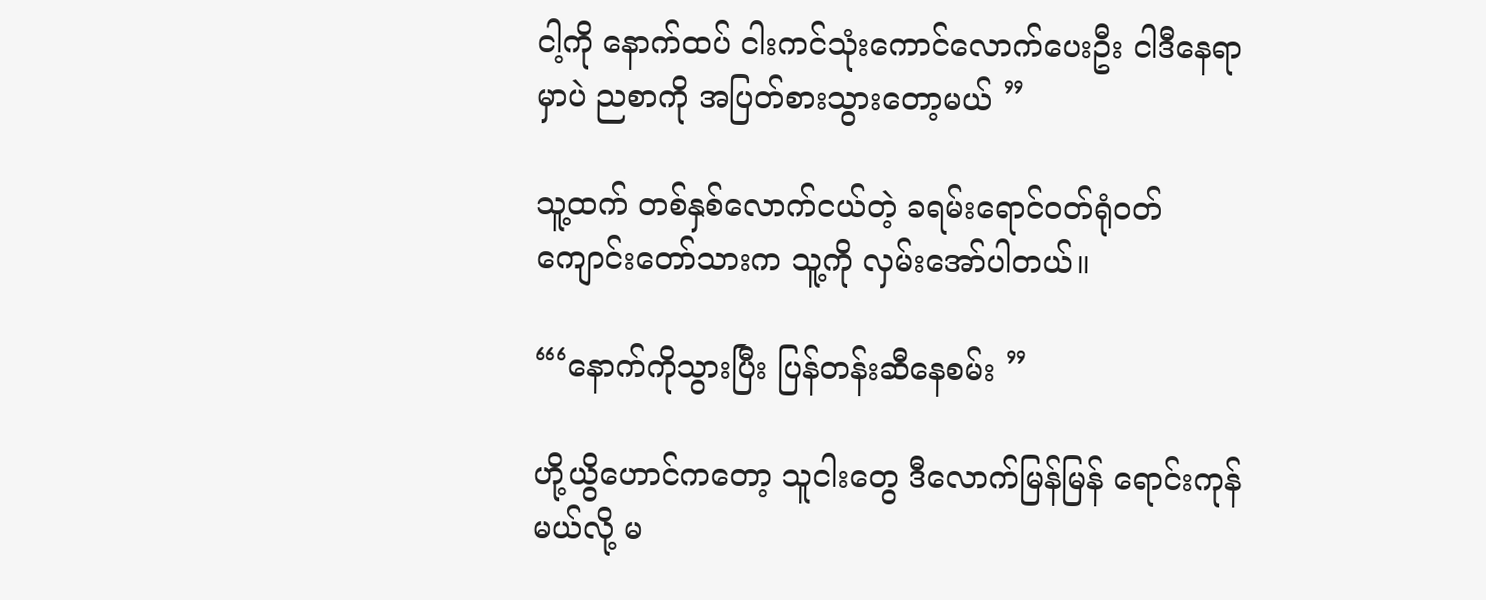ငါ့ကို နောက်ထပ် ငါးကင်သုံးကောင်လောက်ပေးဦး ငါဒီနေရာမှာပဲ ညစာကို အပြတ်စားသွားတော့မယ် ”

သူ့ထက် တစ်နှစ်လောက်ငယ်တဲ့ ခရမ်းရောင်၀တ်ရုံ၀တ်ကျောင်းတော်သားက သူ့ကို လှမ်းအော်ပါတယ်။

“‘နောက်ကိုသွားပြီး ပြန်တန်းဆီနေစမ်း ”

ဟို့ယွိဟောင်ကတော့ သူငါးတွေ ဒီလောက်မြန်မြန် ရောင်းကုန်မယ်လို့ မ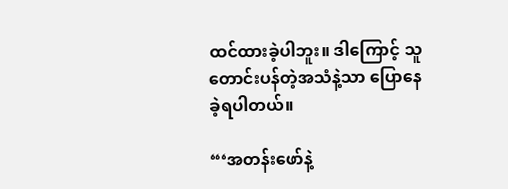ထင်ထားခဲ့ပါဘူး။ ဒါကြောင့် သူတောင်းပန်တဲ့အသံနဲ့သာ ပြောနေခဲ့ရပါတယ်။

“‘အတန်းဖော်နဲ့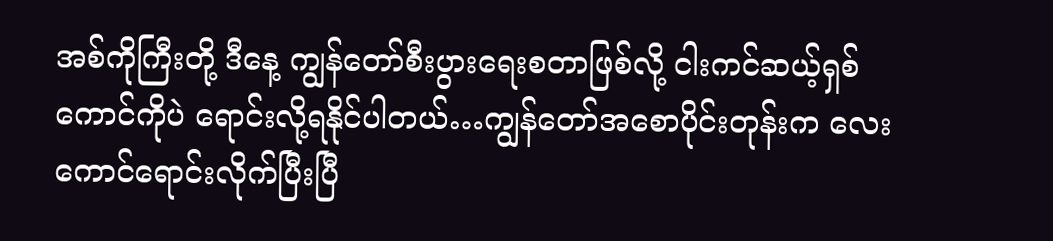အစ်ကိုကြီးတို့ ဒီနေ့ ကျွန်တော်စီးပွားရေးစတာဖြစ်လို့ ငါးကင်ဆယ့်ရှစ်ကောင်ကိုပဲ ရောင်းလို့ရနိုင်ပါတယ်…ကျွန်တော်အစောပိုင်းတုန်းက လေးကောင်ရောင်းလိုက်ပြီးပြီ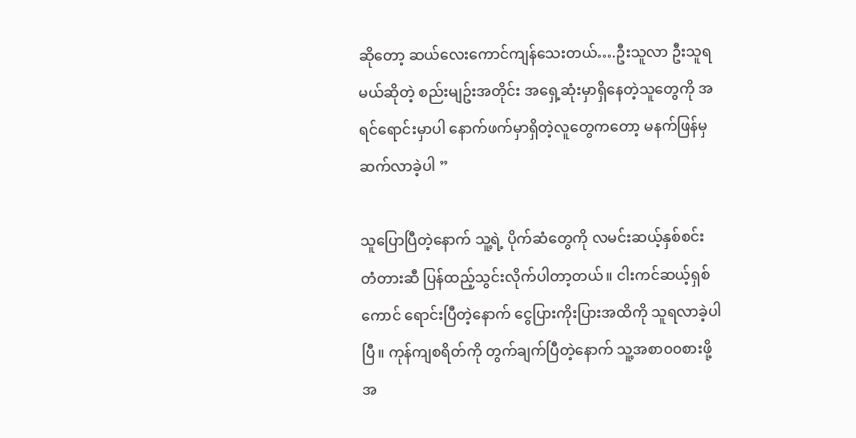ဆိုတော့ ဆယ်လေးကောင်ကျန်သေးတယ်….ဦးသူလာ ဦးသူရမယ်ဆိုတဲ့ စည်းမျဥ်းအတိုင်း အရှေ့ဆုံးမှာရှိနေတဲ့သူတွေကို အရင်ရောင်းမှာပါ နောက်ဖက်မှာရှိတဲ့လူတွေကတော့ မနက်ဖြန်မှ ဆက်လာခဲ့ပါ ”

သူပြောပြီတဲ့နောက် သူ့ရဲ့ ပိုက်ဆံတွေကို လမင်းဆယ့်နှစ်စင်း တံတားဆီ ပြန်ထည့်သွင်းလိုက်ပါတာ့တယ်။ ငါးကင်ဆယ့်ရှစ်ကောင် ရောင်းပြီတဲ့နောက် ငွေပြားကိုးပြားအထိကို သူရလာခဲ့ပါပြီ။ ကုန်ကျစရိတ်ကို တွက်ချက်ပြီတဲ့နောက် သူ့အစာ၀၀စားဖို့အ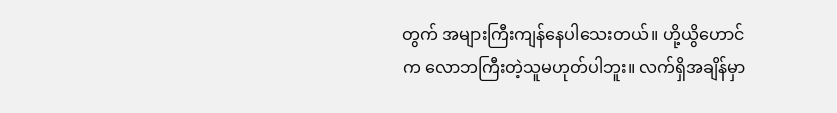တွက် အများကြီးကျန်နေပါသေးတယ်။ ဟို့ယွိဟောင်က လောဘကြီးတဲ့သူမဟုတ်ပါဘူး။ လက်ရှိအချိန်မှာ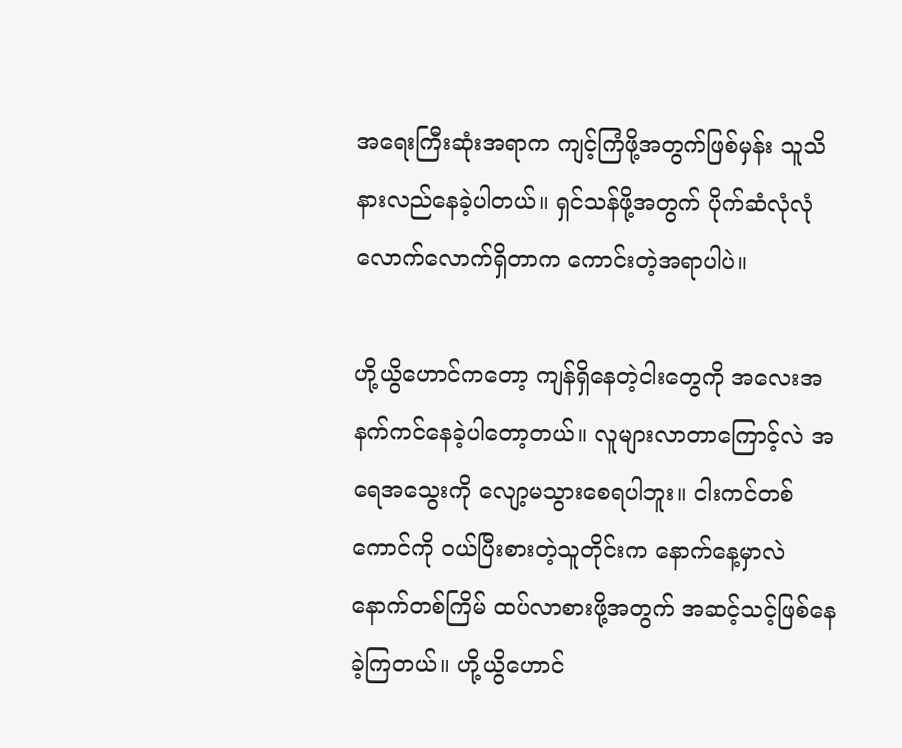အရေးကြီးဆုံးအရာက ကျင့်ကြံဖို့အတွက်ဖြစ်မှန်း သူသိနားလည်နေခဲ့ပါတယ်။ ရှင်သန်ဖို့အတွက် ပိုက်ဆံလုံလုံလောက်လောက်ရှိတာက ကောင်းတဲ့အရာပါပဲ။

ဟို့ယွိဟောင်ကတော့ ကျန်ရှိနေတဲ့ငါးတွေကို အလေးအနက်ကင်နေခဲ့ပါတော့တယ်။ လူများလာတာကြောင့်လဲ အရေအသွေးကို လျော့မသွားစေရပါဘူး။ ငါးကင်တစ်ကောင်ကို ၀ယ်ပြီးစားတဲ့သူတိုင်းက နောက်နေ့မှာလဲ နောက်တစ်ကြိမ် ထပ်လာစားဖို့အတွက် အဆင့်သင့်ဖြစ်နေခဲ့ကြတယ်။ ဟို့ယွိဟောင်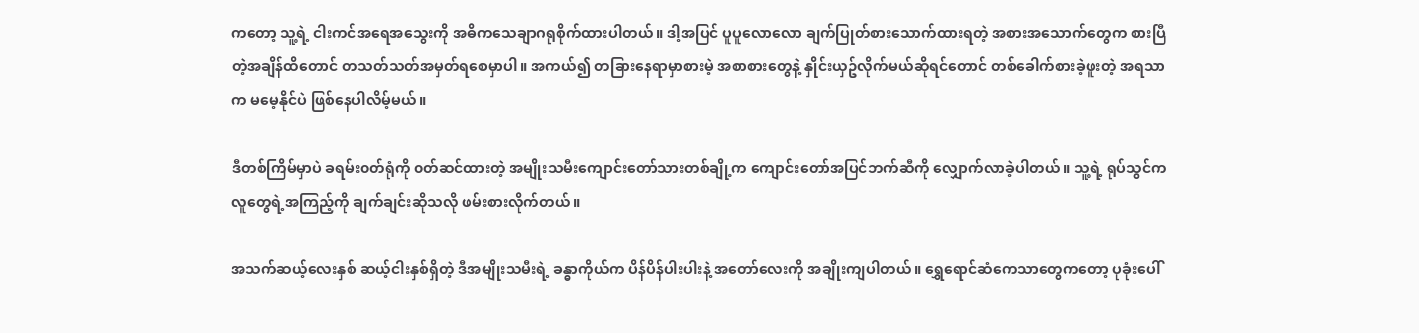ကတော့ သူ့ရဲ့ ငါးကင်အရေအသွေးကို အဓိကသေချာဂရုစိုက်ထားပါတယ်။ ဒါ့အပြင် ပူပူလောလော ချက်ပြုတ်စားသောက်ထားရတဲ့ အစားအသောက်တွေက စားပြီတဲ့အချိန်ထိတောင် တသတ်သတ်အမှတ်ရစေမှာပါ။ အကယ်၍ တခြားနေရာမှာစားမဲ့ အစာစားတွေနဲ့ နှိုင်းယှဥ်လိုက်မယ်ဆိုရင်တောင် တစ်ခေါက်စားခဲ့ဖူးတဲ့ အရသာက မမေ့နိုင်ပဲ ဖြစ်နေပါလိမ့်မယ်။

ဒီတစ်ကြိမ်မှာပဲ ခရမ်း၀တ်ရုံကို ၀တ်ဆင်ထားတဲ့ အမျိုးသမီးကျောင်းတော်သားတစ်ချို့က ကျောင်းတော်အပြင်ဘက်ဆီကို လျှောက်လာခဲ့ပါတယ်။ သူ့ရဲ့ ရုပ်သွင်က လူတွေရဲ့အကြည့်ကို ချက်ချင်းဆိုသလို ဖမ်းစားလိုက်တယ်။

အသက်ဆယ့်လေးနှစ် ဆယ့်ငါးနှစ်ရှိတဲ့ ဒီအမျိုးသမီးရဲ့ ခန္ဓာကိုယ်က ပိန်ပိန်ပါးပါးနဲ့ အတော်လေးကို အချိုးကျပါတယ်။ ရွှေရောင်ဆံကေသာတွေကတော့ ပုခုံးပေါ်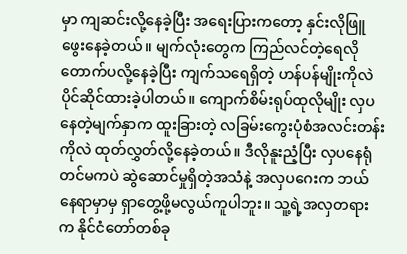မှာ ကျဆင်းလို့နေခဲ့ပြီး အရေးပြားကတော့ နှင်းလိုဖြူဖွေးနေခဲ့တယ်။ မျက်လုံးတွေက ကြည်လင်တဲ့ရေလို တောက်ပလို့နေခဲ့ပြီး ကျက်သရေရှိတဲ့ ဟန်ပန်မျိုးကိုလဲ ပိုင်ဆိုင်ထားခဲ့ပါတယ်။ ကျောက်စိမ်းရုပ်ထုလိုမျိုး လှပနေတဲ့မျက်နှာက ထူးခြားတဲ့ လခြမ်းကွေးပုံစံအလင်းတန်းကိုလဲ ထုတ်လွှတ်လို့နေခဲ့တယ်။ ဒီလိုနူးညံ့ပြီး လှပနေရုံတင်မကပဲ ဆွဲဆောင်မှုရှိတဲ့အသံနဲ့ အလှပဂေးက ဘယ်နေရာမှာမှ ရှာတွေ့ဖို့မလွယ်ကူပါဘူး။ သူ့ရဲ့အလှတရားက နိုင်ငံတော်တစ်ခု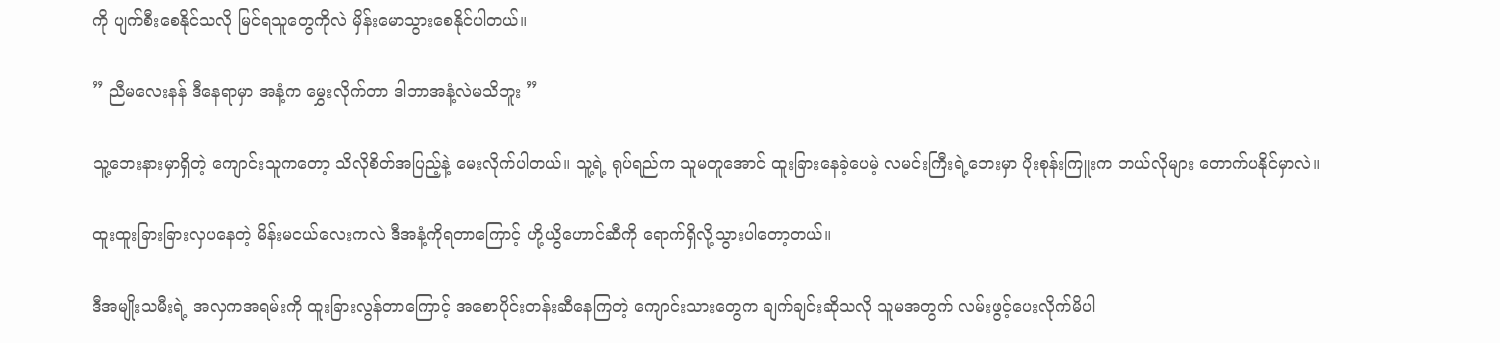ကို ပျက်စီးစေနိုင်သလို မြင်ရသူတွေကိုလဲ မှိန်းမောသွားစေနိုင်ပါတယ်။

” ညီမလေးနန် ဒီနေရာမှာ အနံ့က မွှေးလိုက်တာ ဒါဘာအနံ့လဲမသိဘူး ”

သူ့ဘေးနားမှာရှိတဲ့ ကျောင်းသူကတော့ သိလိုစိတ်အပြည့်နဲ့ မေးလိုက်ပါတယ်။ သူ့ရဲ့ ရုပ်ရည်က သူမတူအောင် ထူးခြားနေခဲ့ပေမဲ့ လမင်းကြီးရဲ့ဘေးမှာ ပိုးစုန်းကြူးက ဘယ်လိုများ တောက်ပနိုင်မှာလဲ။

ထူးထူးခြားခြားလှပနေတဲ့ မိန်းမငယ်လေးကလဲ ဒီအနံ့ကိုရတာကြောင့် ဟို့ယွိဟောင်ဆီကို ရောက်ရှိလို့သွားပါတော့တယ်။

ဒီအမျိုးသမီးရဲ့ အလှကအရမ်းကို ထူးခြားလွန်တာကြောင့် အစောပိုင်းတန်းဆီနေကြတဲ့ ကျောင်းသားတွေက ချက်ချင်းဆိုသလို သူမအတွက် လမ်းဖွင့်ပေးလိုက်မိပါ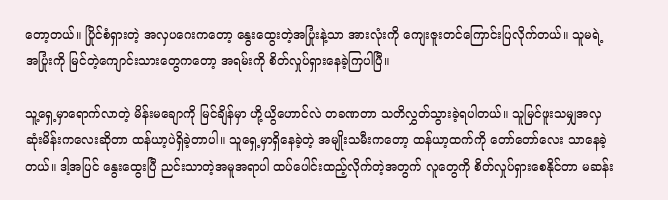တော့တယ်။ ပြိုင်စံရှားတဲ့ အလှပဂေးကတော့ နွေးထွေးတဲ့အပြုံးနဲ့သာ အားလုံးကို ကျေးဇူးတင်ကြောင်းပြလိုက်တယ်။ သူမရဲ့အပြုံးကို မြင်တဲ့ကျောင်းသားတွေကတော့ အရမ်းကို စိတ်လှုပ်ရှားနေခဲ့ကြပါပြီ။

သူ့ရှေ့မှာရောက်လာတဲ့ မိန်းမချောကို မြင်ချိန်မှာ ဟို့ယွိဟောင်လဲ တခဏတာ သတိလွှတ်သွားခဲ့ရပါတယ်။ သူမြင်ဖူးသမျှအလှဆုံးမိန်းကလေးဆိုတာ ထန်ယာ့ပဲရှိခဲ့တာပါ။ သူရှေ့မှာရှိနေခဲ့တဲ့ အမျိုးသမီးကတော့ ထန်ယာ့ထက်ကို တော်တော်လေး သာနေခဲ့တယ်။ ဒါ့အပြင် နွေးထွေးပြီ ညင်းသာတဲ့အမူအရာပါ ထပ်ပေါင်းထည့်လိုက်တဲ့အတွက် လူတွေကို စိတ်လှုပ်ရှားစေနိုင်တာ မဆန်း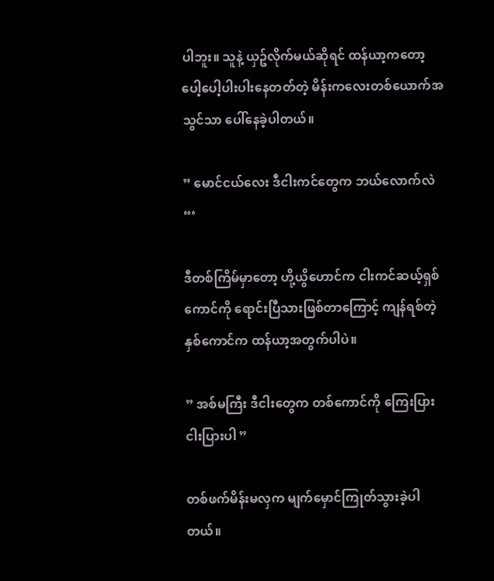ပါဘူး။ သူနဲ့ ယှဥ်လိုက်မယ်ဆိုရင် ထန်ယာ့ကတော့ ပေါ့ပေါ့ပါးပါးနေတတ်တဲ့ မိန်းကလေးတစ်ယောက်အသွင်သာ ပေါ်နေခဲ့ပါတယ်။

” မောင်ငယ်လေး ဒီငါးကင်တွေက ဘယ်လောက်လဲ “‘

ဒီတစ်ကြိမ်မှာတော့ ဟို့ယွိဟောင်က ငါးကင်ဆယ့်ရှစ်ကောင်ကို ရောင်းပြီသားဖြစ်တာကြောင့် ကျန်ရစ်တဲ့နှစ်ကောင်က ထန်ယာ့အတွက်ပါပဲ။

” အစ်မကြီး ဒီငါးတွေက တစ်ကောင်ကို ကြေးပြားငါးပြားပါ ”

တစ်ဖက်မိန်းမလှက မျက်မှောင်ကြုတ်သွားခဲ့ပါတယ်။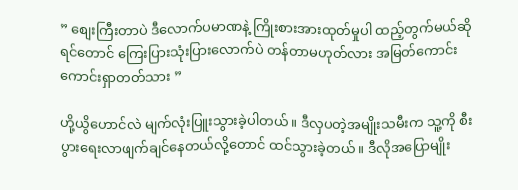” စျေးကြီးတာပဲ ဒီလောက်ပမာဏနဲ့ ကြိုးစားအားထုတ်မှုပါ ထည့်တွက်မယ်ဆိုရင်တောင် ကြေးပြားသုံးပြားလောက်ပဲ တန်တာမဟုတ်လား အမြတ်ကောင်းကောင်းရှာတတ်သား ”

ဟို့ယွိဟောင်လဲ မျက်လုံးပြူးသွားခဲ့ပါတယ်။ ဒီလှပတဲ့အမျိုးသမီးက သူ့ကို စီးပွားရေးလာဖျက်ချင်နေတယ်လို့တောင် ထင်သွားခဲ့တယ်။ ဒီလိုအပြောမျိုး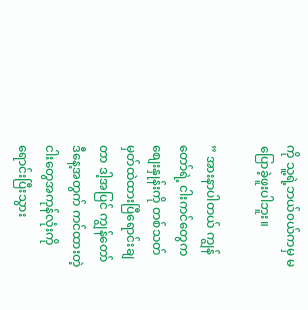ကို သူ့ရဲ့ဘယ်၀ယ်ကမှ မပြောခဲ့ဖူးပါဘူး။

” အားနာပါတယ် ကျွန်တော်ရဲ့ ငါးကင်တွေက စျေးနှုန်းကို တစ်သတ်မှတ်ထဲထားပြီရောင်းချတာ ဒါ့အပြင် ကျွန်တော် ဒီနေ့အတွက် ကင်ထားတဲ့ငါးတွေအကုန်လုံးကို ရောင်းပြီးသွား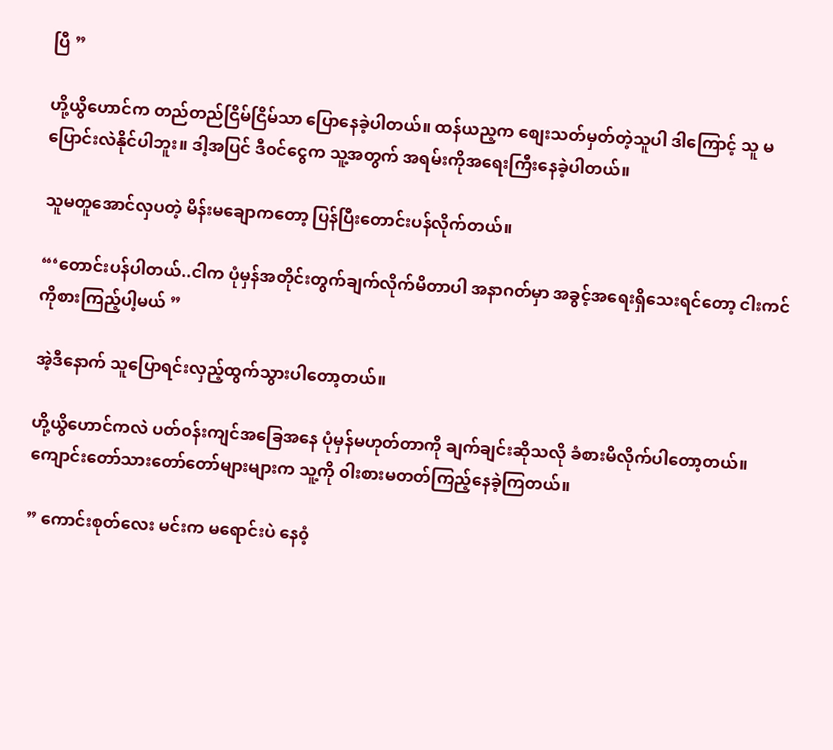ပြီ ”

ဟို့ယွိဟောင်က တည်တည်ငြိမ်ငြိမ်သာ ပြောနေခဲ့ပါတယ်။ ထန်ယည့က စျေးသတ်မှတ်တဲ့သူပါ ဒါကြောင့် သူ မပြောင်းလဲနိုင်ပါဘူး။ ဒါ့အပြင် ဒီ၀င်ငွေက သူ့အတွက် အရမ်းကိုအရေးကြီးနေခဲ့ပါတယ်။

သူမတူအောင်လှပတဲ့ မိန်းမချောကတော့ ပြန်ပြီးတောင်းပန်လိုက်တယ်။

“‘တောင်းပန်ပါတယ်..ငါက ပုံမှန်အတိုင်းတွက်ချက်လိုက်မိတာပါ အနာဂတ်မှာ အခွင့်အရေးရှိသေးရင်တော့ ငါးကင်ကိုစားကြည့်ပါ့မယ် ”

အဲ့ဒီနောက် သူပြောရင်းလှည့်ထွက်သွားပါတော့တယ်။

ဟို့ယွိဟောင်ကလဲ ပတ်၀န်းကျင်အခြေအနေ ပုံမှန်မဟုတ်တာကို ချက်ချင်းဆိုသလို ခံစားမိလိုက်ပါတော့တယ်။ ကျောင်းတော်သားတော်တော်များများက သူ့ကို ၀ါးစားမတတ်ကြည့်နေခဲ့ကြတယ်။

” ကောင်းစုတ်လေး မင်းက မရောင်းပဲ နေ၀ံ့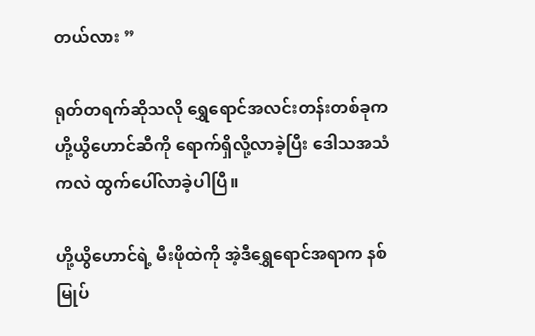တယ်လား ”

ရုတ်တရက်ဆိုသလို ရွှေရောင်အလင်းတန်းတစ်ခုက ဟို့ယွိဟောင်ဆီကို ရောက်ရှိလို့လာခဲ့ပြီး ဒေါသအသံကလဲ ထွက်ပေါ်လာခဲ့ပါပြီ။

ဟို့ယွိဟောင်ရဲ့ မီးဖိုထဲကို အဲ့ဒီရွှေရောင်အရာက နစ်မြုပ်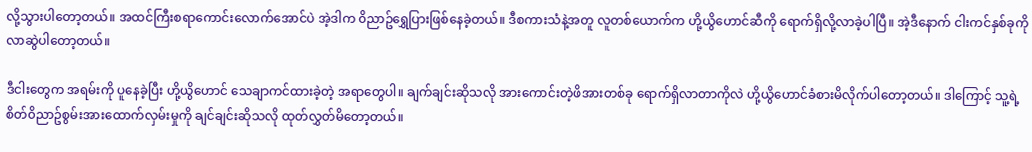လို့သွားပါတော့တယ်။ အထင်ကြီးစရာကောင်းလောက်အောင်ပဲ အဲ့ဒါက ၀ိညာဥ်ရွှေပြားဖြစ်နေခဲ့တယ်။ ဒီစကားသံနဲ့အတူ လူတစ်ယောက်က ဟို့ယွိဟောင်ဆီကို ရောက်ရှိလို့လာခဲ့ပါပြီ။ အဲ့ဒီနောက် ငါးကင်နှစ်ခုကို လာဆွဲပါတော့တယ်။

ဒီငါးတွေက အရမ်းကို ပူနေခဲ့ပြီး ဟို့ယွိဟောင် သေချာကင်ထားခဲ့တဲ့ အရာတွေပါ။ ချက်ချင်းဆိုသလို အားကောင်းတဲ့ဖိအားတစ်ခု ရောက်ရှိလာတာကိုလဲ ဟို့ယွိဟောင်ခံစားမိလိုက်ပါတော့တယ်။ ဒါကြောင့် သူ့ရဲ့ စိတ်၀ိညာဥ်စွမ်းအားထောက်လှမ်းမှုကို ချင်ချင်းဆိုသလို ထုတ်လွှတ်မိတော့တယ်။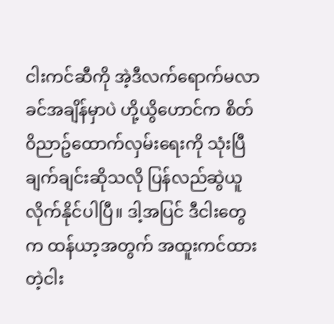ငါးကင်ဆီကို အဲ့ဒီလက်ရောက်မလာခင်အချိန်မှာပဲ ဟို့ယွိဟောင်က စိတ်၀ိညာဥ်ထောက်လှမ်းရေးကို သုံးပြီ ချက်ချင်းဆိုသလို ပြန်လည်ဆွဲယူလိုက်နိုင်ပါပြီ။ ဒါ့အပြင် ဒီငါးတွေက ထန်ယာ့အတွက် အထူးကင်ထားတဲ့ငါး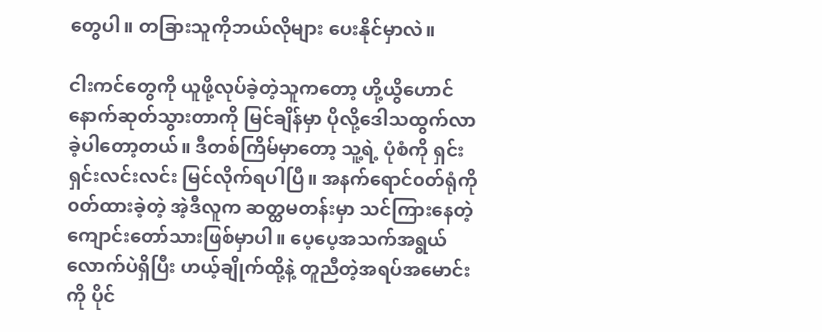တွေပါ။ တခြားသူကိုဘယ်လိုများ ပေးနိုင်မှာလဲ။

ငါးကင်တွေကို ယူဖို့လုပ်ခဲ့တဲ့သူကတော့ ဟို့ယွိဟောင် နောက်ဆုတ်သွားတာကို မြင်ချိန်မှာ ပိုလို့ဒေါသထွက်လာခဲ့ပါတော့တယ်။ ဒီတစ်ကြိမ်မှာတော့ သူ့ရဲ့ ပုံစံကို ရှင်းရှင်းလင်းလင်း မြင်လိုက်ရပါပြီ။ အနက်ရောင်၀တ်ရုံကို ၀တ်ထားခဲ့တဲ့ အဲ့ဒီလူက ဆတ္ထမတန်းမှာ သင်ကြားနေတဲ့ကျောင်းတော်သားဖြစ်မှာပါ။ ပေ့ပေ့အသက်အရွယ်လောက်ပဲရှိပြီး ဟယ့်ချိုက်ထို့နဲ့ တူညီတဲ့အရပ်အမောင်းကို ပိုင်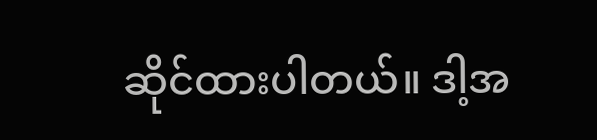ဆိုင်ထားပါတယ်။ ဒါ့အ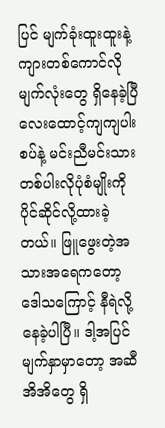ပြင် မျက်ခုံးထူးထူးနဲ့ ကျားတစ်ကောင်လိုမျက်လုံးတွေ ရှိနေခဲ့ပြီ လေးထောင့်ကျကျပါးစပ်နဲ့ မင်းညီမင်းသားတစ်ပါးလိုပုံစံမျိုးကို ပိုင်ဆိုင်လို့ထားခဲ့တယ်။ ဖြူဖွေးတဲ့အသားအရေကတော့ ဒေါသကြောင့် နီရဲလို့နေခဲ့ပါပြီ။ ဒါ့အပြင် မျက်နှာမှာတော့ အဆီအိအိတွေ ရှိ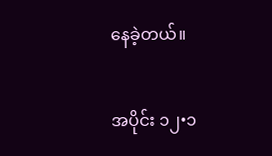နေခဲ့တယ်။

အပိုင်း ၁၂•၁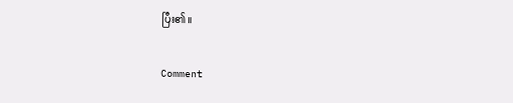ပြီး၏။

Comment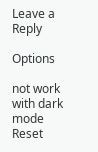Leave a Reply

Options

not work with dark mode
Reset